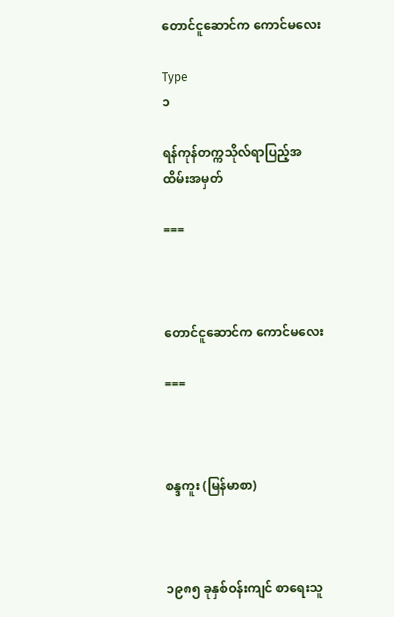တောင်ငူဆောင်က ကောင်မလေး

Type
၁

ရန်ကုန်တက္ကသိုလ်ရာပြည့်အထိမ်းအမှတ်

===



တောင်ငူဆောင်က ကောင်မလေး

===



စန္ဒကူး (မြန်မာစာ)



၁၉၈၅ ခုနှစ်ဝန်းကျင် စာရေးသူ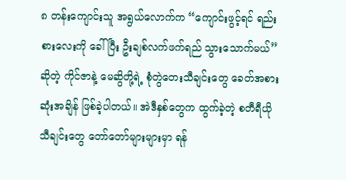၈ တန်းကျောင်းသူ အရွယ်လောက်က “ကျောင်းဖွင့်ရင် ရည်းစားလေးကို ခေါ်ပြီး ဦးချစ်လက်ဖက်ရည် သွားသောက်မယ်” ဆိုတဲ့ ကိုင်ဇာနဲ့ မေဆွိတို့ရဲ့ စုံတွဲတေးသီချင်းတွေ ခေတ်အစား ဆုံးအချိန် ဖြစ်ခဲ့ပါတယ်။ အဲဒီနှစ်တွေက ထွက်ခဲ့တဲ့ စတီရီယိုသီချင်းတွေ တော်တော်များများမှာ ရန်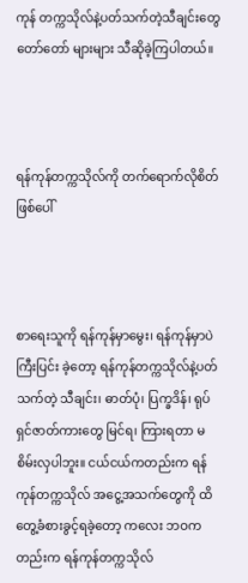ကုန် တက္ကသိုလ်နဲ့ပတ်သက်တဲ့သီချင်းတွေ တော်တော် များများ သီဆိုခဲ့ကြပါတယ်။



ရန်ကုန်တက္ကသိုလ်ကို တက်ရောက်လိုစိတ်ဖြစ်ပေါ်



စာရေးသူကို ရန်ကုန်မှာမွေး၊ ရန်ကုန်မှာပဲ ကြီးပြင်း ခဲ့တော့ ရန်ကုန်တက္ကသိုလ်နဲ့ပတ်သက်တဲ့ သီချင်း၊ ဓာတ်ပုံ၊ ပြက္ခဒိန်၊ ရုပ်ရှင်ဇာတ်ကားတွေ မြင်ရ၊ ကြားရတာ မစိမ်းလှပါဘူး။ ငယ်ငယ်ကတည်းက ရန်ကုန်တက္ကသိုလ် အငွေ့အသက်တွေကို ထိတွေ့ခံစားခွင့်ရခဲ့တော့ ကလေး ဘဝကတည်းက ရန်ကုန်တက္ကသိုလ်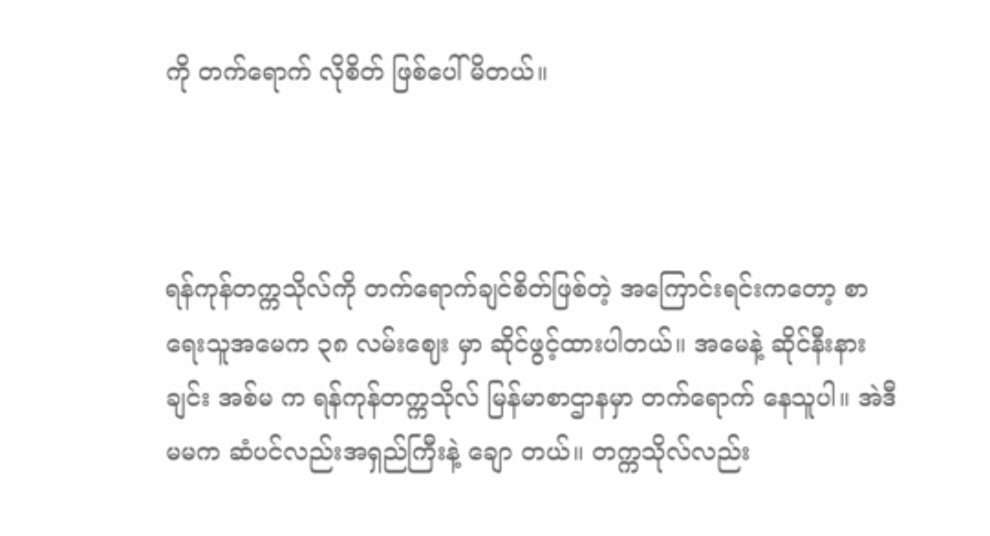ကို တက်ရောက် လိုစိတ် ဖြစ်ပေါ်မိတယ်။



ရန်ကုန်တက္ကသိုလ်ကို တက်ရောက်ချင်စိတ်ဖြစ်တဲ့ အကြောင်းရင်းကတော့ စာရေးသူအမေက ၃၈ လမ်းဈေး မှာ ဆိုင်ဖွင့်ထားပါတယ်။ အမေနဲ့ ဆိုင်နီးနားချင်း အစ်မ က ရန်ကုန်တက္ကသိုလ် မြန်မာစာဌာနမှာ တက်ရောက် နေသူပါ။ အဲဒီမမက ဆံပင်လည်းအရှည်ကြီးနဲ့ ချော တယ်။ တက္ကသိုလ်လည်း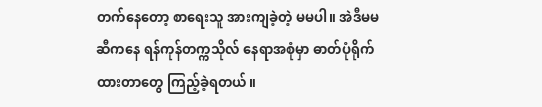တက်နေတော့ စာရေးသူ အားကျခဲ့တဲ့ မမပါ။ အဲဒီမမဆီကနေ ရန်ကုန်တက္ကသိုလ် နေရာအစုံမှာ ဓာတ်ပုံရိုက်ထားတာတွေ ကြည့်ခဲ့ရတယ်။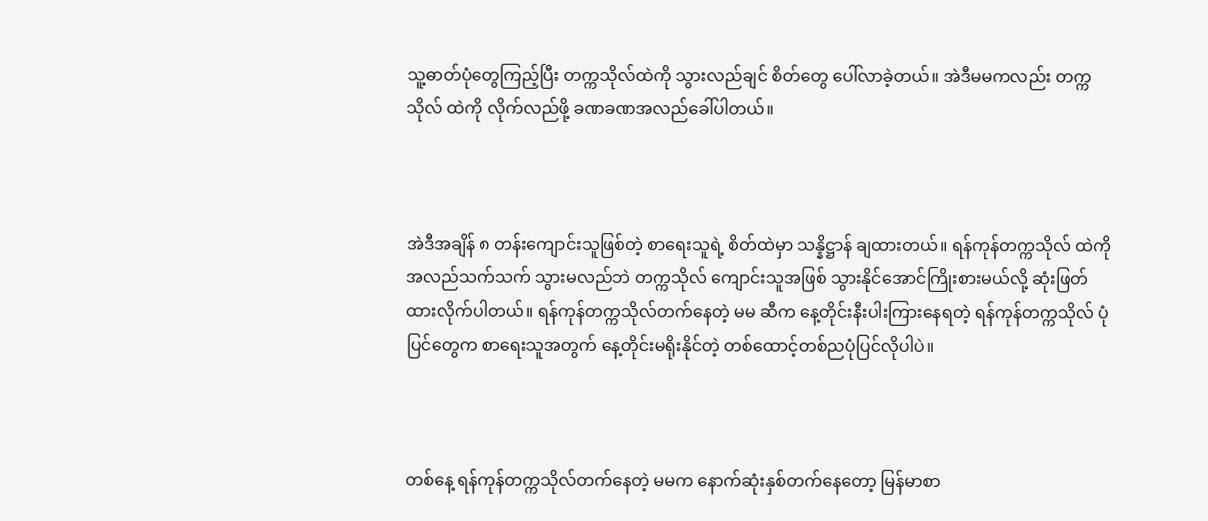သူ့ဓာတ်ပုံတွေကြည့်ပြီး တက္ကသိုလ်ထဲကို သွားလည်ချင် စိတ်တွေ ပေါ်လာခဲ့တယ်။ အဲဒီမမကလည်း တက္ကသိုလ် ထဲကို လိုက်လည်ဖို့ ခဏခဏအလည်ခေါ်ပါတယ်။



အဲဒီအချိန် ၈ တန်းကျောင်းသူဖြစ်တဲ့ စာရေးသူရဲ့ စိတ်ထဲမှာ သန္နိဋ္ဌာန် ချထားတယ်။ ရန်ကုန်တက္ကသိုလ် ထဲကို အလည်သက်သက် သွားမလည်ဘဲ တက္ကသိုလ် ကျောင်းသူအဖြစ် သွားနိုင်အောင်ကြိုးစားမယ်လို့ ဆုံးဖြတ် ထားလိုက်ပါတယ်။ ရန်ကုန်တက္ကသိုလ်တက်နေတဲ့ မမ ဆီက နေ့တိုင်းနီးပါးကြားနေရတဲ့ ရန်ကုန်တက္ကသိုလ် ပုံပြင်တွေက စာရေးသူအတွက် နေ့တိုင်းမရိုးနိုင်တဲ့ တစ်ထောင့်တစ်ညပုံပြင်လိုပါပဲ။



တစ်နေ့ ရန်ကုန်တက္ကသိုလ်တက်နေတဲ့ မမက နောက်ဆုံးနှစ်တက်နေတော့ မြန်မာစာ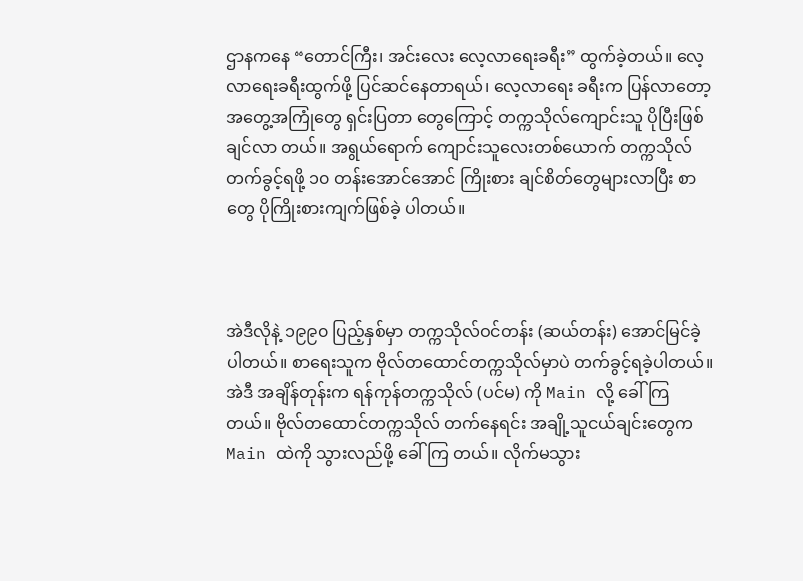ဌာနကနေ “တောင်ကြီး၊ အင်းလေး လေ့လာရေးခရီး” ထွက်ခဲ့တယ်။ လေ့လာရေးခရီးထွက်ဖို့ ပြင်ဆင်နေတာရယ်၊ လေ့လာရေး ခရီးက ပြန်လာတော့ အတွေ့အကြုံတွေ ရှင်းပြတာ တွေကြောင့် တက္ကသိုလ်ကျောင်းသူ ပိုပြီးဖြစ်ချင်လာ တယ်။ အရွယ်ရောက် ကျောင်းသူလေးတစ်ယောက် တက္ကသိုလ်တက်ခွင့်ရဖို့ ၁၀ တန်းအောင်အောင် ကြိုးစား ချင်စိတ်တွေများလာပြီး စာတွေ ပိုကြိုးစားကျက်ဖြစ်ခဲ့ ပါတယ်။



အဲဒီလိုနဲ့ ၁၉၉၀ ပြည့်နှစ်မှာ တက္ကသိုလ်ဝင်တန်း (ဆယ်တန်း) အောင်မြင်ခဲ့ပါတယ်။ စာရေးသူက ဗိုလ်တထောင်တက္ကသိုလ်မှာပဲ တက်ခွင့်ရခဲ့ပါတယ်။ အဲဒီ အချိန်တုန်းက ရန်ကုန်တက္ကသိုလ် (ပင်မ) ကို Main လို့ ခေါ်ကြတယ်။ ဗိုလ်တထောင်တက္ကသိုလ် တက်နေရင်း အချို့သူငယ်ချင်းတွေက Main ထဲကို သွားလည်ဖို့ ခေါ်ကြ တယ်။ လိုက်မသွား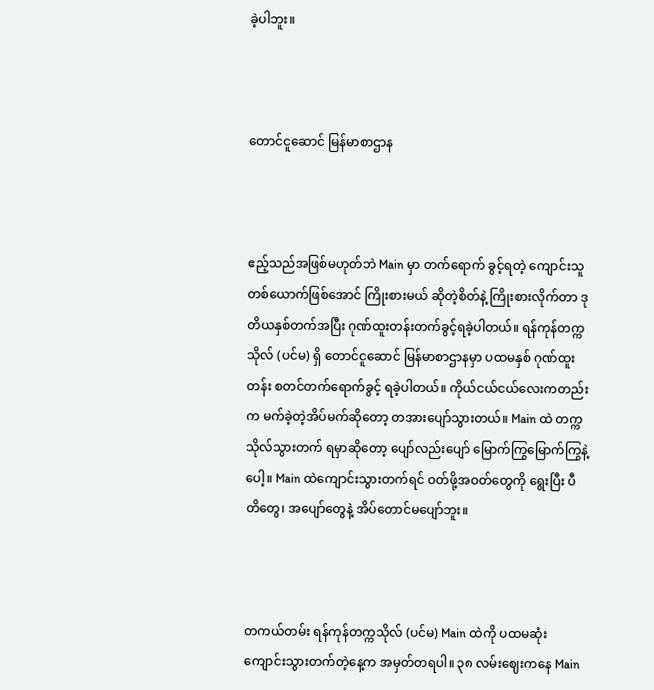ခဲ့ပါဘူး။



တောင်ငူဆောင် မြန်မာစာဌာန



ဧည့်သည်အဖြစ်မဟုတ်ဘဲ Main မှာ တက်ရောက် ခွင့်ရတဲ့ ကျောင်းသူတစ်ယောက်ဖြစ်အောင် ကြိုးစားမယ် ဆိုတဲ့စိတ်နဲ့ ကြိုးစားလိုက်တာ ဒုတိယနှစ်တက်အပြီး ဂုဏ်ထူးတန်းတက်ခွင့်ရခဲ့ပါတယ်။ ရန်ကုန်တက္ကသိုလ် (ပင်မ) ရှိ တောင်ငူဆောင် မြန်မာစာဌာနမှာ ပထမနှစ် ဂုဏ်ထူးတန်း စတင်တက်ရောက်ခွင့် ရခဲ့ပါတယ်။ ကိုယ်ငယ်ငယ်လေးကတည်းက မက်ခဲ့တဲ့အိပ်မက်ဆိုတော့ တအားပျော်သွားတယ်။ Main ထဲ တက္ကသိုလ်သွားတက် ရမှာဆိုတော့ ပျော်လည်းပျော် မြောက်ကြွမြောက်ကြွနဲ့ပေါ့။ Main ထဲကျောင်းသွားတက်ရင် ဝတ်ဖို့အဝတ်တွေကို ရွေးပြီး ပီတိတွေ၊ အပျော်တွေနဲ့ အိပ်တောင်မပျော်ဘူး။



တကယ်တမ်း ရန်ကုန်တက္ကသိုလ် (ပင်မ) Main ထဲကို ပထမဆုံး ကျောင်းသွားတက်တဲ့နေ့က အမှတ်တရပါ။ ၃၈ လမ်းဈေးကနေ Main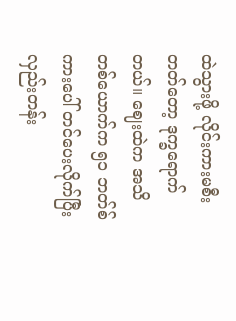ထဲသွားဖို့ လိုင်းကားမစီးတတ်တော့ ဒုက္ခရောက်တယ်။ ဈေးထဲက အသိတစ်ယောက်က ၅၁ ဘတ်စ်ကားပေါ် တင်ပေးလိုက်ပြီး လှည်းတန်း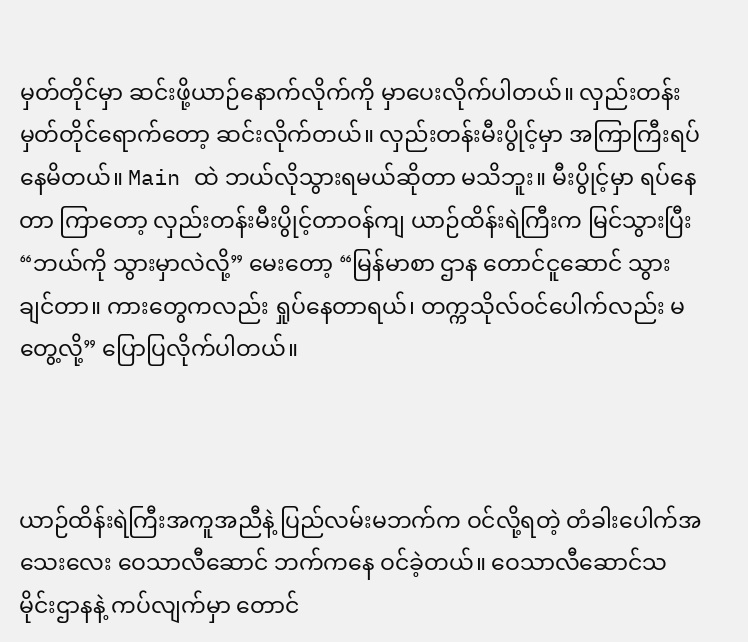မှတ်တိုင်မှာ ဆင်းဖို့ယာဉ်နောက်လိုက်ကို မှာပေးလိုက်ပါတယ်။ လှည်းတန်းမှတ်တိုင်ရောက်တော့ ဆင်းလိုက်တယ်။ လှည်းတန်းမီးပွိုင့်မှာ အကြာကြီးရပ်နေမိတယ်။ Main ထဲ ဘယ်လိုသွားရမယ်ဆိုတာ မသိဘူး။ မီးပွိုင့်မှာ ရပ်နေတာ ကြာတော့ လှည်းတန်းမီးပွိုင့်တာဝန်ကျ ယာဉ်ထိန်းရဲကြီးက မြင်သွားပြီး “ဘယ်ကို သွားမှာလဲလို့” မေးတော့ “မြန်မာစာ ဌာန တောင်ငူဆောင် သွားချင်တာ။ ကားတွေကလည်း ရှုပ်နေတာရယ်၊ တက္ကသိုလ်ဝင်ပေါက်လည်း မတွေ့လို့” ပြောပြလိုက်ပါတယ်။



ယာဉ်ထိန်းရဲကြီးအကူအညီနဲ့ ပြည်လမ်းမဘက်က ဝင်လို့ရတဲ့ တံခါးပေါက်အသေးလေး ဝေသာလီဆောင် ဘက်ကနေ ဝင်ခဲ့တယ်။ ဝေသာလီဆောင်သမိုင်းဌာနနဲ့ ကပ်လျက်မှာ တောင်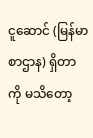ငူဆောင် (မြန်မာစာဌာန) ရှိတာကို မသိတော့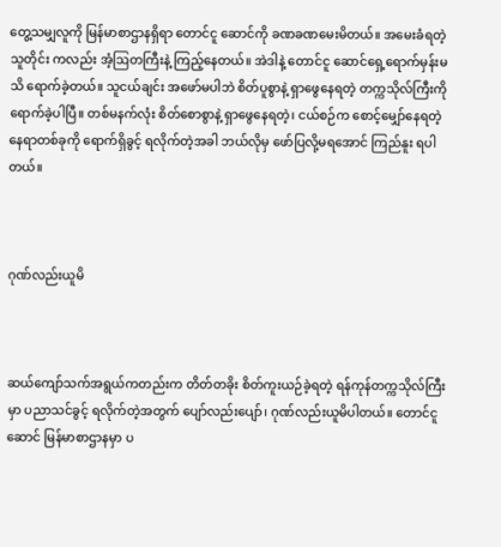တွေ့သမျှလူကို မြန်မာစာဌာနရှိရာ တောင်ငူ ဆောင်ကို ခဏခဏမေးမိတယ်။ အမေးခံရတဲ့သူတိုင်း ကလည်း အံ့ဩတကြီးနဲ့ ကြည့်နေတယ်။ အဲဒါနဲ့ တောင်ငူ ဆောင်ရှေ့ရောက်မှန်းမသိ ရောက်ခဲ့တယ်။ သူငယ်ချင်း အဖော်မပါဘဲ စိတ်ပူစွာနဲ့ ရှာဖွေနေရတဲ့ တက္ကသိုလ်ကြီးကို ရောက်ခဲ့ပါပြီ။ တစ်မနက်လုံး စိတ်စောစွာနဲ့ ရှာဖွေနေရတဲ့၊ ငယ်စဉ်က စောင့်မျှော်နေရတဲ့ နေရာတစ်ခုကို ရောက်ရှိခွင့် ရလိုက်တဲ့အခါ ဘယ်လိုမှ ဖော်ပြလို့မရအောင် ကြည်နူး ရပါတယ်။



ဂုဏ်လည်းယူမိ



ဆယ်ကျော်သက်အရွယ်ကတည်းက တိတ်တခိုး စိတ်ကူးယဉ်ခဲ့ရတဲ့ ရန်ကုန်တက္ကသိုလ်ကြီးမှာ ပညာသင်ခွင့် ရလိုက်တဲ့အတွက် ပျော်လည်းပျော်၊ ဂုဏ်လည်းယူမိပါတယ်။ တောင်ငူ ဆောင် မြန်မာစာဌာနမှာ ပ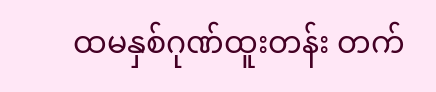ထမနှစ်ဂုဏ်ထူးတန်း တက်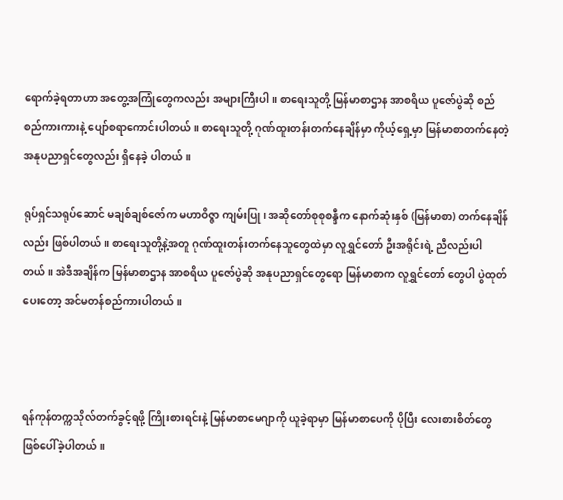ရောက်ခဲ့ရတာဟာ အတွေ့အကြုံတွေကလည်း အများကြီးပါ။ စာရေးသူတို့ မြန်မာစာဌာန အာစရိယ ပူဇော်ပွဲဆို စည်စည်ကားကားနဲ့ ပျော်စရာကောင်းပါတယ်။ စာရေးသူတို့ ဂုဏ်ထူးတန်းတက်နေချိန်မှာ ကိုယ့်ရှေ့မှာ မြန်မာစာတက်နေတဲ့ အနုပညာရှင်တွေလည်း ရှိနေခဲ့ ပါတယ်။

ရုပ်ရှင်သရုပ်ဆောင် မချစ်ချစ်ဇော်က မဟာဝိဇ္ဇာ ကျမ်းပြု၊ အဆိုတော်စုစုစန္ဒီက နောက်ဆုံးနှစ် (မြန်မာစာ) တက်နေချိန်လည်း ဖြစ်ပါတယ်။ စာရေးသူတို့နဲ့အတူ ဂုဏ်ထူးတန်းတက်နေသူတွေထဲမှာ လူရွှင်တော် ဦးအရိုင်းရဲ့ ညီလည်းပါတယ်။ အဲဒီအချိန်က မြန်မာစာဌာန အာစရိယ ပူဇော်ပွဲဆို အနုပညာရှင်တွေရော မြန်မာစာက လူရွှင်တော် တွေပါ ပွဲထုတ်ပေးတော့ အင်မတန်စည်ကားပါတယ်။



ရန်ကုန်တက္ကသိုလ်တက်ခွင့်ရဖို့ ကြိုးစားရင်းနဲ့ မြန်မာစာမေဂျာကို ယူခဲ့ရာမှာ မြန်မာစာပေကို ပိုပြီး လေးစားစိတ်တွေ ဖြစ်ပေါ်ခဲ့ပါတယ်။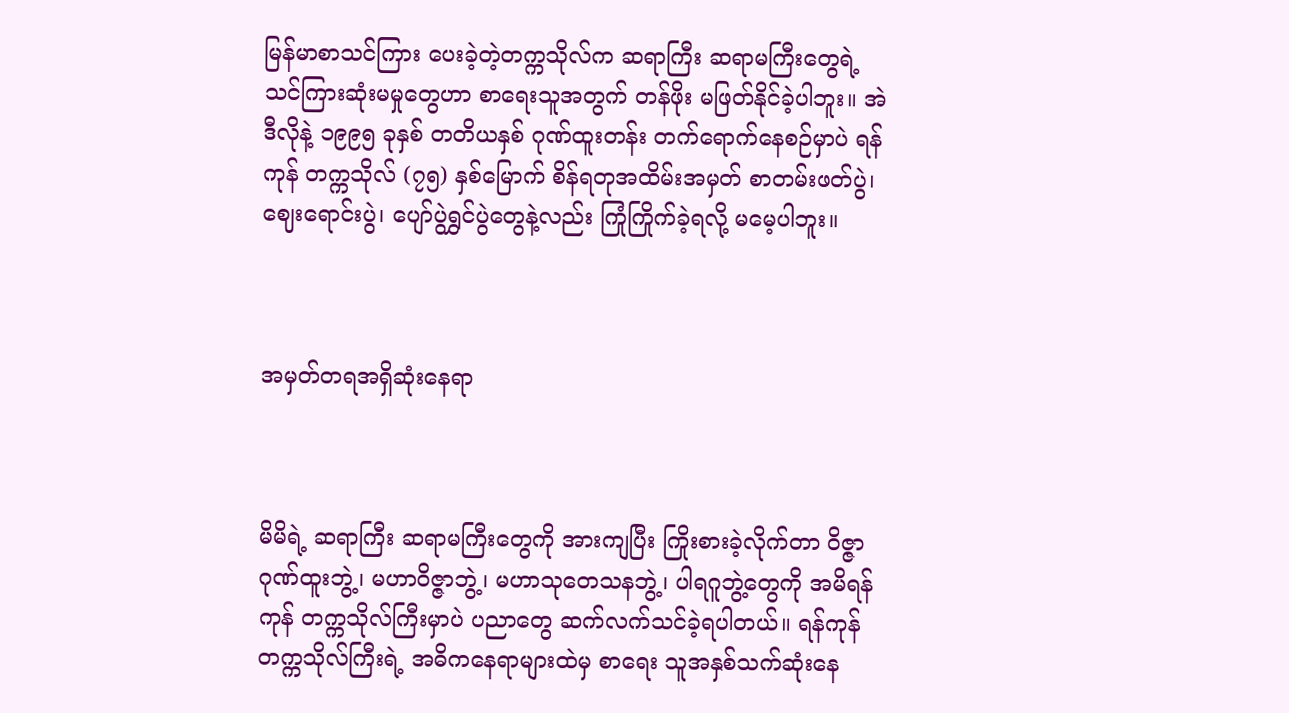မြန်မာစာသင်ကြား ပေးခဲ့တဲ့တက္ကသိုလ်က ဆရာကြီး ဆရာမကြီးတွေရဲ့ သင်ကြားဆုံးမမှုတွေဟာ စာရေးသူအတွက် တန်ဖိုး မဖြတ်နိုင်ခဲ့ပါဘူး။ အဲဒီလိုနဲ့ ၁၉၉၅ ခုနှစ် တတိယနှစ် ဂုဏ်ထူးတန်း တက်ရောက်နေစဉ်မှာပဲ ရန်ကုန် တက္ကသိုလ် (၇၅) နှစ်မြောက် စိန်ရတုအထိမ်းအမှတ် စာတမ်းဖတ်ပွဲ၊ ဈေးရောင်းပွဲ၊ ပျော်ပွဲရွှင်ပွဲတွေနဲ့လည်း ကြုံကြိုက်ခဲ့ရလို့ မမေ့ပါဘူး။



အမှတ်တရအရှိဆုံးနေရာ



မိမိရဲ့ ဆရာကြီး ဆရာမကြီးတွေကို အားကျပြီး ကြိုးစားခဲ့လိုက်တာ ဝိဇ္ဇာဂုဏ်ထူးဘွဲ့၊ မဟာဝိဇ္ဇာဘွဲ့၊ မဟာသုတေသနဘွဲ့၊ ပါရဂူဘွဲ့တွေကို အမိရန်ကုန် တက္ကသိုလ်ကြီးမှာပဲ ပညာတွေ ဆက်လက်သင်ခဲ့ရပါတယ်။ ရန်ကုန်တက္ကသိုလ်ကြီးရဲ့ အဓိကနေရာများထဲမှ စာရေး သူအနှစ်သက်ဆုံးနေ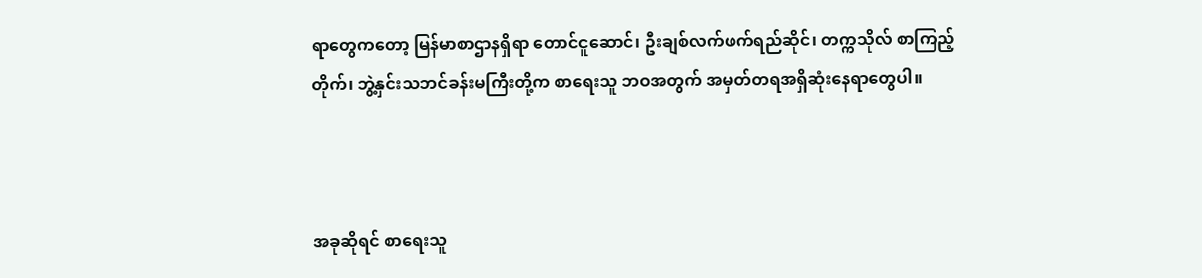ရာတွေကတော့ မြန်မာစာဌာနရှိရာ တောင်ငူဆောင်၊ ဦးချစ်လက်ဖက်ရည်ဆိုင်၊ တက္ကသိုလ် စာကြည့်တိုက်၊ ဘွဲ့နှင်းသဘင်ခန်းမကြီးတို့က စာရေးသူ ဘဝအတွက် အမှတ်တရအရှိဆုံးနေရာတွေပါ။



အခုဆိုရင် စာရေးသူ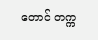တောင် တက္က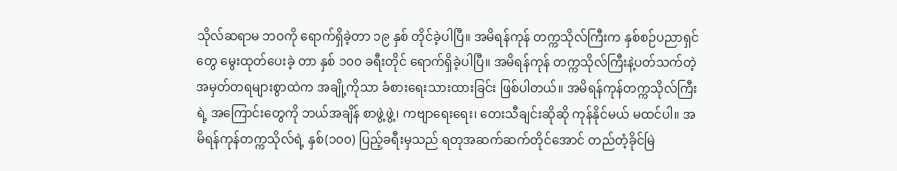သိုလ်ဆရာမ ဘဝကို ရောက်ရှိခဲ့တာ ၁၉ နှစ် တိုင်ခဲ့ပါပြီ။ အမိရန်ကုန် တက္ကသိုလ်ကြီးက နှစ်စဉ်ပညာရှင်တွေ မွေးထုတ်ပေးခဲ့ တာ နှစ် ၁၀၀ ခရီးတိုင် ရောက်ရှိခဲ့ပါပြီ။ အမိရန်ကုန် တက္ကသိုလ်ကြီးနဲ့ပတ်သက်တဲ့ အမှတ်တရများစွာထဲက အချို့ကိုသာ ခံစားရေးသားထားခြင်း ဖြစ်ပါတယ်။ အမိရန်ကုန်တက္ကသိုလ်ကြီးရဲ့ အကြောင်းတွေကို ဘယ်အချိန် စာဖွဲ့ဖွဲ့၊ ကဗျာရေးရေး၊ တေးသီချင်းဆိုဆို ကုန်နိုင်မယ် မထင်ပါ။ အမိရန်ကုန်တက္ကသိုလ်ရဲ့ နှစ်(၁၀၀) ပြည့်ခရီးမှသည် ရတုအဆက်ဆက်တိုင်အောင် တည်တံ့ခိုင်မြဲ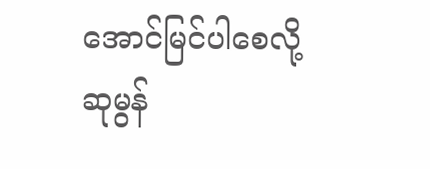အောင်မြင်ပါစေလို့ ဆုမွန်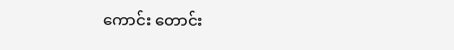ကောင်း တောင်း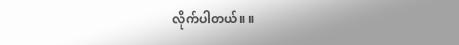လိုက်ပါတယ်။ ။